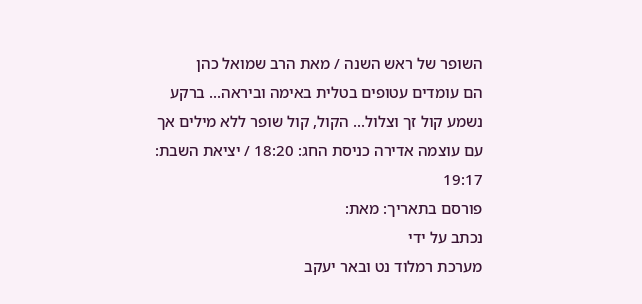השופר של ראש השנה / מאת הרב שמואל כהן
הם עומדים עטופים בטלית באימה וביראה... ברקע נשמע קול זך וצלול... הקול, קול שופר ללא מילים אך עם עוצמה אדירה כניסת החג: 18:20 / יציאת השבת: 19:17
פורסם בתאריך: מאת:
נכתב על ידי
מערכת רמלוד נט ובאר יעקב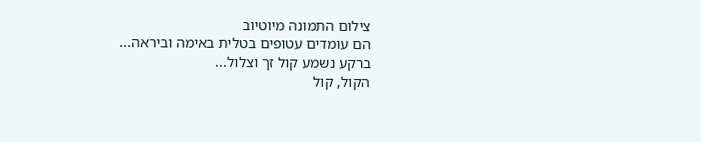צילום התמונה מיוטיוב
הם עומדים עטופים בטלית באימה וביראה...
ברקע נשמע קול זך וצלול...
הקול, קול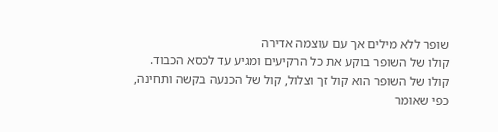שופר ללא מילים אך עם עוצמה אדירה
קולו של השופר בוקע את כל הרקיעים ומגיע עד לכסא הכבוד. קולו של השופר הוא קול זך וצלול, קול של הכנעה בקשה ותחינה, כפי שאומר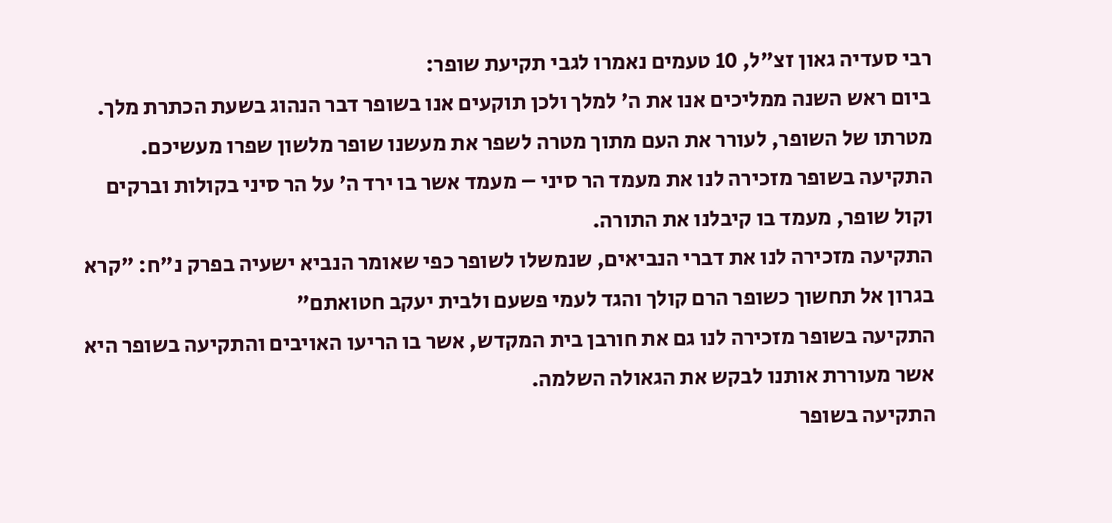רבי סעדיה גאון זצ"ל, 10 טעמים נאמרו לגבי תקיעת שופר:
ביום ראש השנה ממליכים אנו את ה' למלך ולכן תוקעים אנו בשופר דבר הנהוג בשעת הכתרת מלך.
מטרתו של השופר, לעורר את העם מתוך מטרה לשפר את מעשנו שופר מלשון שפרו מעשיכם.
התקיעה בשופר מזכירה לנו את מעמד הר סיני – מעמד אשר בו ירד ה' על הר סיני בקולות וברקים וקול שופר, מעמד בו קיבלנו את התורה.
התקיעה מזכירה לנו את דברי הנביאים, שנמשלו לשופר כפי שאומר הנביא ישעיה בפרק נ"ח: "קרא בגרון אל תחשוך כשופר הרם קולך והגד לעמי פשעם ולבית יעקב חטואתם"
התקיעה בשופר מזכירה לנו גם את חורבן בית המקדש, אשר בו הריעו האויבים והתקיעה בשופר היא אשר מעוררת אותנו לבקש את הגאולה השלמה.
התקיעה בשופר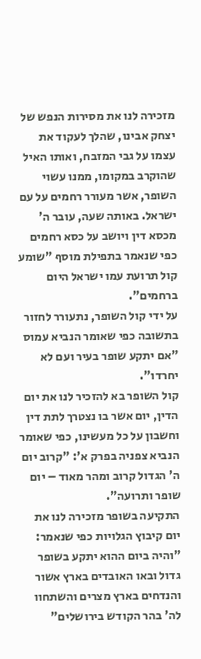מזכירה לנו את מסירות הנפש של יצחק אבינו, שהלך לעקוד את עצמו על גבי המזבח, ואותו האיל שהוקרב במקומו, ממנו עשוי השופר, אשר מעורר רחמים על עם ישראל. באותה שעה, עובר ה' מכסא דין ויושב על כסא רחמים כפי שנאמר בתפילת מוסף "שומע קול תרועת עמו ישראל היום ברחמים".
על ידי קול השופר, נתעורר לחזור בתשובה כפי שאומר הנביא עמוס "אם יתקע שופר בעיר ועם לא יחרדו".
קול השופר בא להזכיר לנו את יום הדין, יום אשר בו נצטרך לתת דין וחשבון על כל מעשינו, כפי שאומר הנביא צפניה בפרק א': "קרוב יום ה' הגדול קרוב ומהר מאוד – יום שופר ותרועה".
התקיעה בשופר מזכירה לנו את יום קיבוץ הגלויות כפי שנאמר: "והיה ביום ההוא יתקע בשופר גדול ובאו האובדים בארץ אשור והנדחים בארץ מצרים והשתחוו לה' בהר הקודש בירושלים"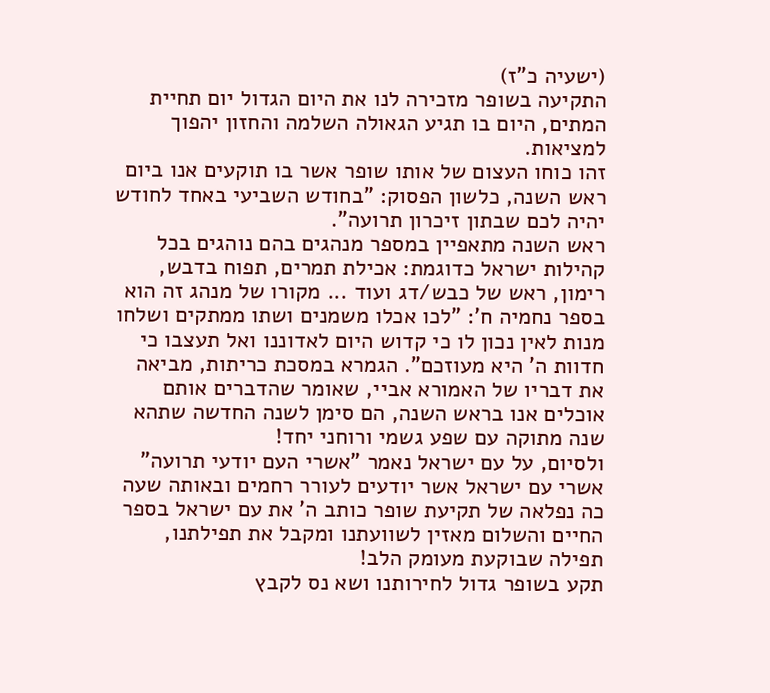(ישעיה כ"ז)
התקיעה בשופר מזכירה לנו את היום הגדול יום תחיית המתים, היום בו תגיע הגאולה השלמה והחזון יהפוך למציאות.
זהו כוחו העצום של אותו שופר אשר בו תוקעים אנו ביום ראש השנה, כלשון הפסוק: "בחודש השביעי באחד לחודש יהיה לכם שבתון זיכרון תרועה".
ראש השנה מתאפיין במספר מנהגים בהם נוהגים בכל קהילות ישראל כדוגמת: אכילת תמרים, תפוח בדבש, רימון, ראש של כבש/דג ועוד ... מקורו של מנהג זה הוא בספר נחמיה ח': "לכו אכלו משמנים ושתו ממתקים ושלחו מנות לאין נכון לו כי קדוש היום לאדוננו ואל תעצבו כי חדוות ה' היא מעוזכם". הגמרא במסכת כריתות, מביאה את דבריו של האמורא אביי, שאומר שהדברים אותם אוכלים אנו בראש השנה, הם סימן לשנה החדשה שתהא שנה מתוקה עם שפע גשמי ורוחני יחד!
ולסיום, על עם ישראל נאמר "אשרי העם יודעי תרועה" אשרי עם ישראל אשר יודעים לעורר רחמים ובאותה שעה כה נפלאה של תקיעת שופר כותב ה' את עם ישראל בספר החיים והשלום מאזין לשוועתנו ומקבל את תפילתנו, תפילה שבוקעת מעומק הלב!
תקע בשופר גדול לחירותנו ושא נס לקבץ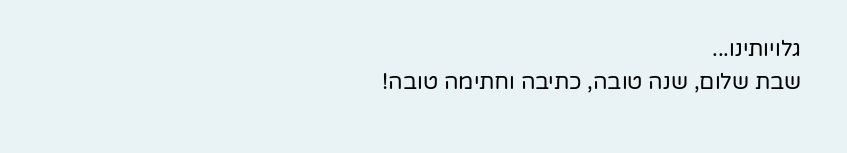גלויותינו...
שבת שלום, שנה טובה, כתיבה וחתימה טובה!